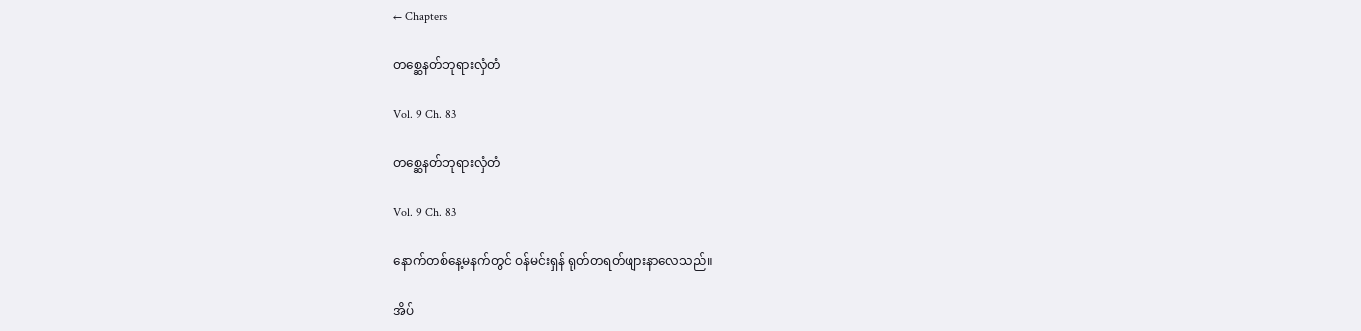← Chapters

တစ္ဆေနတ်ဘုရားလှံတံ

Vol. 9 Ch. 83

တစ္ဆေနတ်ဘုရားလှံတံ

Vol. 9 Ch. 83

နောက်တစ်နေ့မနက်တွင် ဝန်မင်းရှန် ရုတ်တရတ်ဖျားနာလေသည်။

အိပ်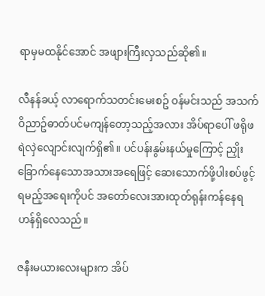ရာမှမထနိုင်အောင် အဖျားကြီးလှသည်ဆို၏။

လီနန်ခယ့် လာရောက်သတင်းမေးစဥ် ဝန်မင်းသည် အသက်ဝိညာဥ်ဓာတ်ပင်မကျန်တော့သည့်အလား အိပ်ရာပေါ် ဖရိုဖရဲလှဲလျောင်းလျက်ရှိ၏။ ပင်ပန်းနွမ်းနယ်မှုကြောင့် ညှိုးခြောက်နေသောအသားအရေဖြင့် ဆေးသောက်ဖို့ပါးစပ်ဖွင့်ရမည့်အရေးကိုပင် အတော်လေးအားထုတ်ရုန်းကန်နေရဟန်ရှိလေသည်။

ဇနီးမယားလေးများက အိပ်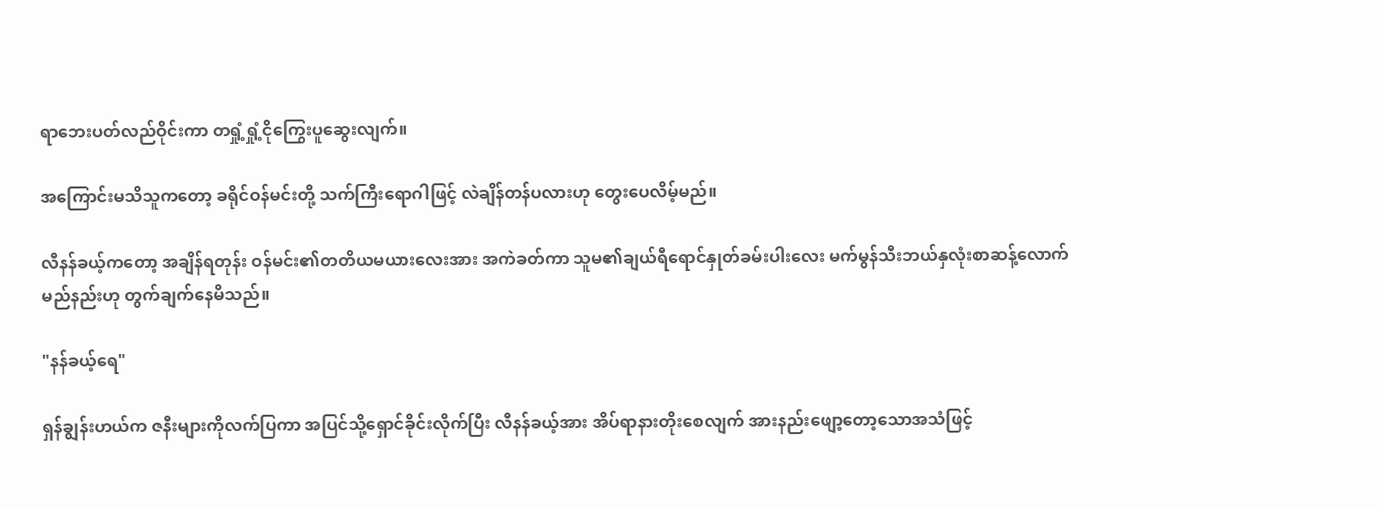ရာဘေးပတ်လည်ဝိုင်းကာ တရှုံ့ရှုံ့ငိုကြွေးပူဆွေးလျက်။

အကြောင်းမသိသူကတော့ ခရိုင်ဝန်မင်းတို့ သက်ကြီးရောဂါဖြင့် လဲချိန်တန်ပလားဟု တွေးပေလိမ့်မည်။

လီနန်ခယ့်ကတော့ အချိန်ရတုန်း ဝန်မင်း၏တတိယမယားလေးအား အကဲခတ်ကာ သူမ၏ချယ်ရီရောင်နှုတ်ခမ်းပါးလေး မက်မွန်သီးဘယ်နှလုံးစာဆန့်လောက်မည်နည်းဟု တွက်ချက်နေမိသည်။

"နန်ခယ့်ရေ"

ရှန်ချွန်းဟယ်က ဇနီးများကိုလက်ပြကာ အပြင်သို့ရှောင်ခိုင်းလိုက်ပြီး လီနန်ခယ့်အား အိပ်ရာနားတိုးစေလျက် အားနည်းဖျော့တော့သောအသံဖြင့်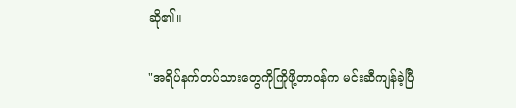ဆို၏။

"အရိပ်နက်တပ်သားတွေကိုကြိုဖို့တာဝန်က မင်းဆီကျန်ခဲ့ပြီ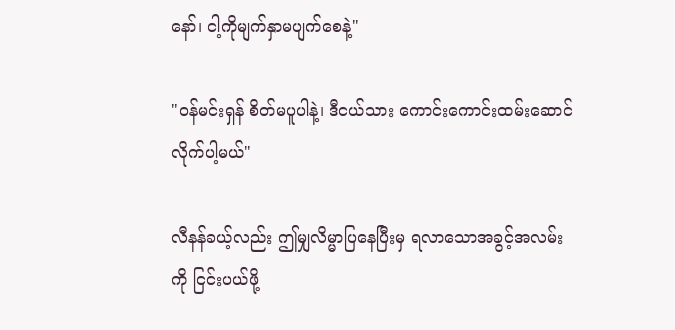နော်၊ ငါ့ကိုမျက်နှာမပျက်စေနဲ့"

"ဝန်မင်းရှန် စိတ်မပူပါနဲ့၊ ဒီငယ်သား ကောင်းကောင်းထမ်းဆောင်လိုက်ပါ့မယ်"

လီနန်ခယ့်လည်း ဤမျှလိမ္မာပြနေပြီးမှ ရလာသောအခွင့်အလမ်းကို ငြင်းပယ်ဖို့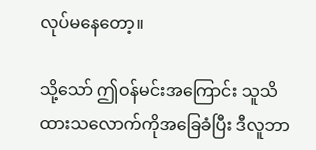လုပ်မနေတော့။

သို့သော် ဤဝန်မင်းအကြောင်း သူသိထားသလောက်ကိုအခြေခံပြီး ဒီလူဘာ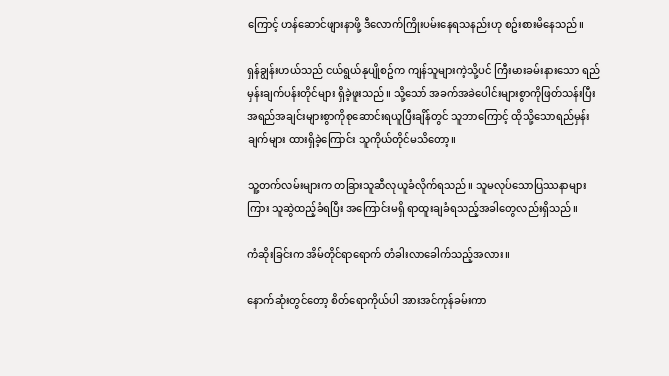ကြောင့် ဟန်ဆောင်ဖျားနာဖို့ ဒီလောက်ကြိုးပမ်းနေရသနည်းဟု စဥ်းစားမိနေသည်။

ရှန်ချွန်းဟယ်သည် ငယ်ရွယ်နုပျိုစဥ်က ကျန်သူများကဲ့သို့ပင် ကြီးမားခမ်းနားသော ရည်မှန်းချက်ပန်းတိုင်များ ရှိခဲ့ဖူးသည်။ သို့သော် အခက်အခဲပေါင်းများစွာကိုဖြတ်သန်းပြီး အရည်အချင်းများစွာကိုစုဆောင်းရယူပြီးချိန်တွင် သူဘာကြောင့် ထိုသို့သောရည်မှန်းချက်များ ထားရှိခဲ့ကြောင်း သူကိုယ်တိုင်မသိတော့။

သူ့တက်လမ်းများက တခြားသူဆီလုယူခံလိုက်ရသည်။ သူမလုပ်သောပြဿနာများကြား သူဆွဲထည့်ခံရပြီး အကြောင်းမရှိ ရာထူးချခံရသည့်အခါတွေလည်းရှိသည်။

ကံဆိုးခြင်းက အိမ်တိုင်ရာရောက် တံခါးလာခေါက်သည့်အလား။

နောက်ဆုံးတွင်တော့ စိတ်ရောကိုယ်ပါ အားအင်ကုန်ခမ်းကာ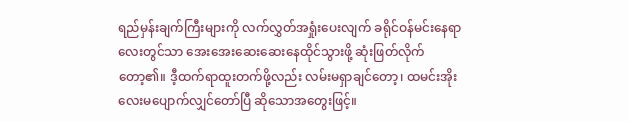ရည်မှန်းချက်ကြီးများကို လက်လွှတ်အရှုံးပေးလျက် ခရိုင်ဝန်မင်းနေရာလေးတွင်သာ အေးအေးဆေးဆေးနေထိုင်သွားဖို့ ဆုံးဖြတ်လိုက်တော့၏။ ဒီ့ထက်ရာထူးတက်ဖို့လည်း လမ်းမရှာချင်တော့၊ ထမင်းအိုးလေးမပျောက်လျှင်တော်ပြီ ဆိုသောအတွေးဖြင့်။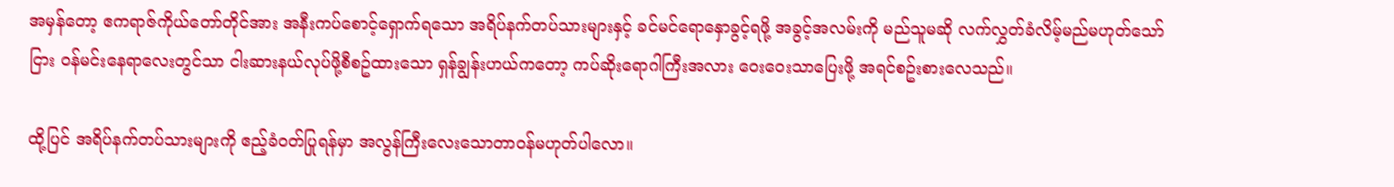အမှန်တော့ ဧကရာဇ်ကိုယ်‌တော်တိုင်အား အနီးကပ်စောင့်ရှောက်ရသော အရိပ်နက်တပ်သားများနှင့် ခင်မင်ရောနှောခွင့်ရဖို့ အခွင့်အလမ်းကို မည်သူမဆို လက်လွှတ်ခံလိမ့်မည်မဟုတ်သော်ငြား ဝန်မင်းနေရာလေးတွင်သာ ငါးဆားနယ်လုပ်ဖို့စီစဥ်ထားသော ရှန်ချွန်းဟယ်ကတော့ ကပ်ဆိုးရောဂါကြီးအလား ဝေးဝေးသာပြေးဖို့ အရင်စဥ်းစားလေသည်။

ထို့ပြင် အရိပ်နက်တပ်သားများကို ဧည့်ခံဝတ်ပြုရန်မှာ အလွန်ကြီးလေးသောတာဝန်မဟုတ်ပါလော။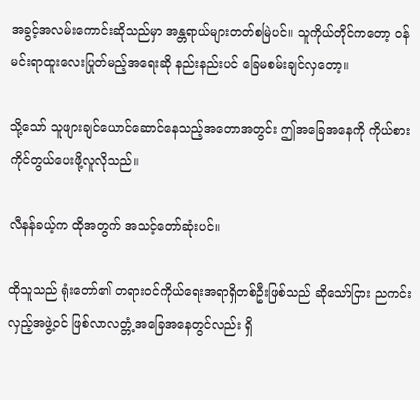အခွင့်အလမ်းကောင်းဆိုသည်မှာ အန္တရာယ်များတတ်စမြဲပင်။ သူကိုယ်တိုင်ကတော့ ဝန်မင်းရာထူးလေးပြုတ်မည့်အရေးဆို နည်းနည်းပင် ခြေမစမ်းချင်လှတော့။

သို့သော် သူဖျားချင်ယောင်ဆောင်နေသည့်အတောအတွင်း ဤအခြေအနေကို ကိုယ်စားကိုင်တွယ်ပေးဖို့လူလိုသည်။

လီနန်ခယ့်က ထိုအတွက် အသင့်တော်ဆုံးပင်။

ထိုသူသည် ရုံးတော်၏ တရားဝင်ကိုယ်ရေးအရာရှိတစ်ဦးဖြစ်သည် ဆိုသော်ငြား ညကင်းလှည့်အဖွဲ့ဝင် ဖြစ်လာလတ္တံ့အခြေအနေတွင်လည်း ရှိ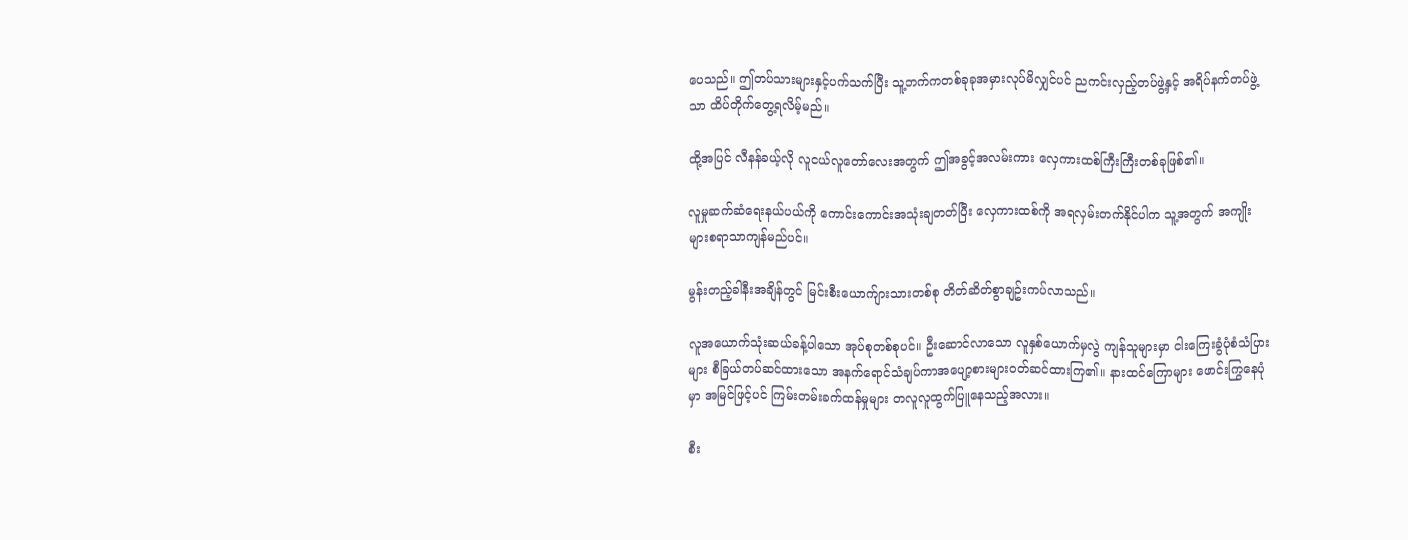ပေသည်။ ဤတပ်သားများနှင့်ပက်သက်ပြီး သူ့ဘက်ကတစ်ခုခုအမှားလုပ်မိလျှင်ပင် ညကင်းလှည့်တပ်ဖွဲ့နှင့် အရိပ်နက်တပ်ဖွဲ့သာ ထိပ်တိုက်တွေ့ရလိမ့်မည်။

ထို့အပြင် လီနန်ခယ့်လို လူငယ်လူတော်လေးအတွက် ဤအခွင့်အလမ်းကား လှေကားထစ်ကြီးကြီးတစ်ခုဖြစ်၏။

လူမှုဆက်ဆံရေးနယ်ပယ်ကို ကောင်းကောင်းအသုံးချတတ်ပြီး လှေကားထစ်ကို အရလှမ်းတက်နိုင်ပါက သူ့အတွက် အကျိုးများစရာသာကျန်မည်ပင်။

မွန်းတည့်ခါနီးအချိန်တွင် မြင်းစီးယောက်ျားသားတစ်စု တိတ်ဆိတ်စွာချဥ်းကပ်လာသည်။

လူအယောက်သုံးဆယ်ခန့်ပါသော အုပ်စုတစ်စုပင်။ ဦးဆောင်လာသော လူနှစ်ယောက်မှလွဲ ကျန်သူများမှာ ငါးကြေးခွံပုံစံသံပြားများ စီခြယ်တပ်ဆင်ထားသော အနက်ရောင်သံချပ်ကာအပျော့စားများဝတ်ဆင်ထားကြ၏။ နားထင်ကြောများ ဖောင်းကြွနေပုံမှာ အမြင်ဖြင့်ပင် ကြမ်းတမ်းခက်ထန်မှုများ တလူလူထွက်ပြူနေသည့်အလား။

စီး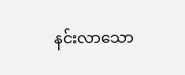နင်းလာသော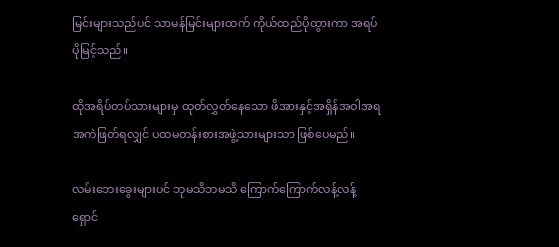မြင်းများသည်ပင် သာမန်မြင်းများထက် ကိုယ်ထည်ပိုထွားကာ အရပ်ပိုမြင့်သည်။

ထိုအရိပ်တပ်သားများမှ ထုတ်လွှတ်နေသော ဖိအားနှင့်အရှိန်အဝါအရ အကဲဖြတ်ရလျှင် ပထမတန်းစားအဖွဲ့သားများသာ ဖြစ်ပေမည်။

လမ်းဘေးခွေးများပင် ဘုမသိဘမသိ ကြောက်ကြောက်လန့်လန့် ရှောင်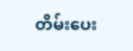တိမ်းပေး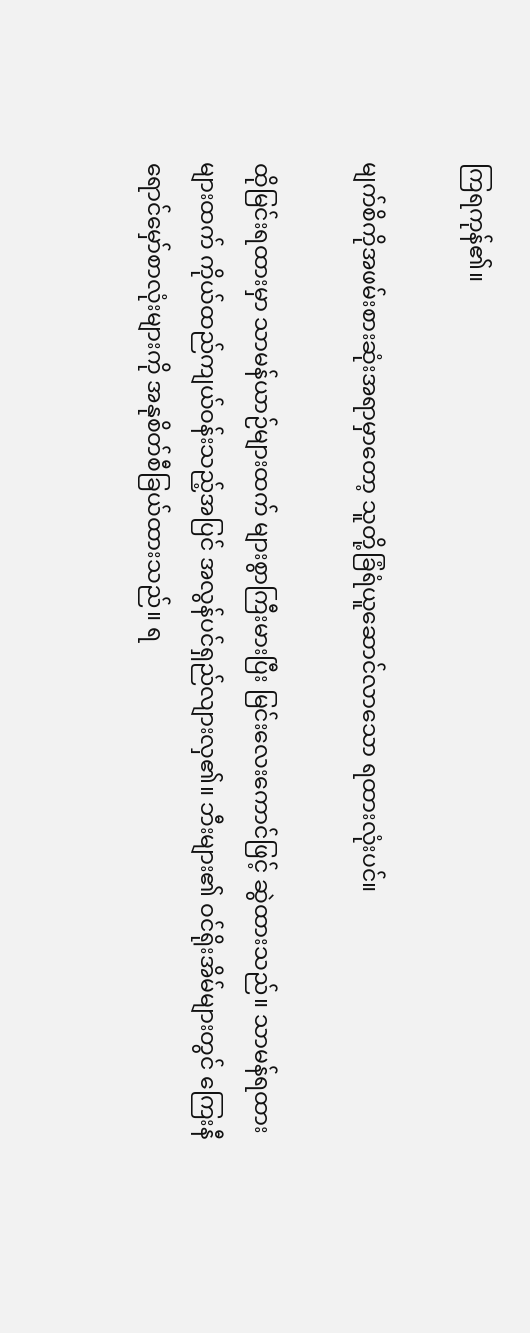ကြရကုန်၏။

မျက်စိကိုအဖမ်းစားဆုံးအရာမှာတော့ သူတို့ခြံရံယူဆောင်လာသော ရထားလုံးပင်။

ထိုမြင်းရထားမှာ သာမန်ယာဉ်များထက် များစွာကြီးမားပြီး မြင်းလေးကောင်ဖြင့် ဆွဲထားသည်။ သာမန်ရထားများထက် ကိုယ်ထည်ကျယ်ဝန်းသည့်အပြင် အလွန်ပင်ရှည်လျားလှ၏။ ဘီးများ၏ ဝင်ရိုးအိမ်များတွင် ကြေးနီရောင်မှော်စာလုံးများကို အနုစိတ်စီခြယ်ထားသည်။ ရ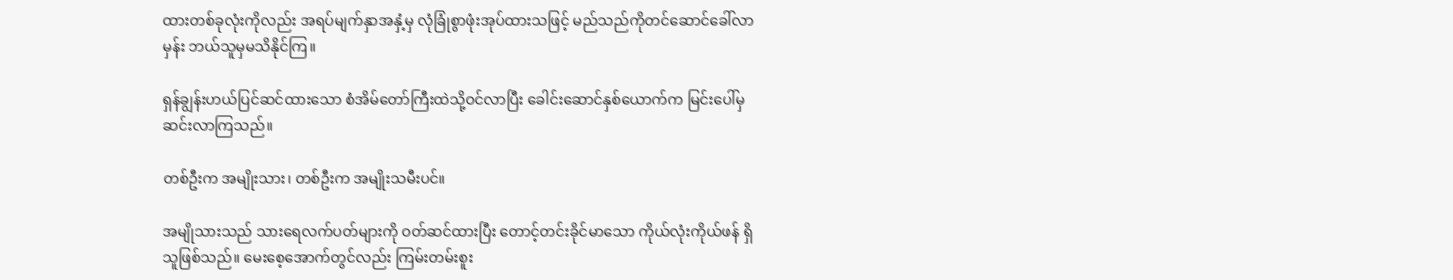ထားတစ်ခုလုံးကိုလည်း အရပ်မျက်နှာအနှံ့မှ လုံခြုံစွာဖုံးအုပ်ထားသဖြင့် မည်သည်ကိုတင်ဆောင်ခေါ်လာမှန်း ဘယ်သူမှမသိနိုင်ကြ။

ရှန်ချွန်းဟယ်ပြင်ဆင်ထား‌သော စံအိမ်တော်ကြီးထဲသို့ဝင်လာပြီး ခေါင်းဆောင်နှစ်ယောက်က မြင်းပေါ်မှဆင်းလာကြသည်။

တစ်ဦးက အမျိုးသား၊ တစ်ဦးက အမျိုးသမီးပင်။

အမျိုသားသည် သားရေလက်ပတ်များကို ဝတ်ဆင်ထားပြီး တောင့်တင်းခိုင်မာသော ကိုယ်လုံးကိုယ်ဖန် ရှိသူဖြစ်သည်။ မေးစေ့အောက်တွင်လည်း ကြမ်းတမ်းစူး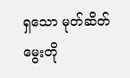ရှသော မုတ်ဆိတ်မွေးတို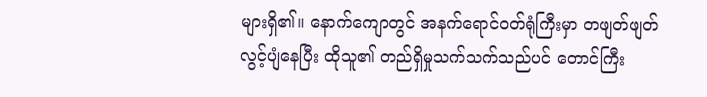များရှိ၏။ နောက်ကျောတွင် အနက်ရောင်ဝတ်ရုံကြီးမှာ တဖျတ်ဖျတ်လွင့်ပျံနေပြီး ထိုသူ၏ တည်ရှိမှုသက်သက်သည်ပင် တောင်ကြီး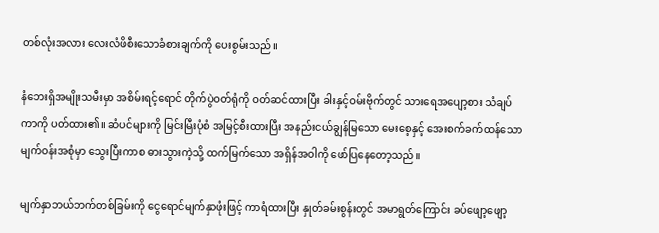တစ်လုံးအလား လေးလံဖိစီးသောခံစားချက်ကို ပေးစွမ်းသည်။

နံဘေးရှိအမျိုးသမီးမှာ အစိမ်းရင့်ရောင် တိုက်ပွဲဝတ်ရုံကို ဝတ်ဆင်ထားပြီး ခါးနှင့်ဝမ်းဗိုက်တွင် သားရေအပျော့စား သံချပ်ကာကို ပတ်ထား၏။ ဆံပင်များကို မြင်းမြီးပုံစံ အမြင့်စီးထားပြီး အနည်းငယ်ချွန်မြသော မေးစေ့နှင့် အေးစက်ခက်ထန်သော မျက်ဝန်းအစုံမှာ သွေးပြီးကာစ ဓားသွားကဲ့သို့ ထက်မြက်သော အရှိန်အဝါကို ဖော်ပြနေတော့သည်။

မျက်နှာဘယ်ဘက်တစ်ခြမ်းကို ငွေရောင်မျက်နှာဖုံးဖြင့် ကာရံထားပြီး နှုတ်ခမ်းစွန်းတွင် အမာရွတ်ကြောင်း ခပ်ဖျော့ဖျော့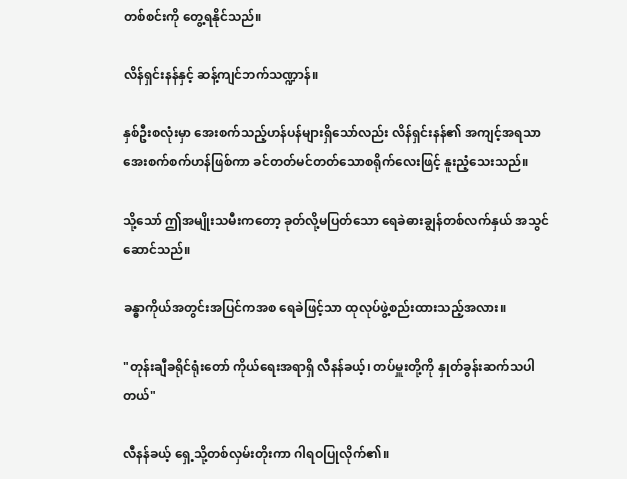တစ်စင်းကို တွေ့ရနိုင်သည်။

လိန်ရှင်းနန်နှင့် ဆန့်ကျင်ဘက်သဏ္ဍာန်။

နှစ်ဦးစလုံးမှာ အေးစက်သည့်ဟန်ပန်များရှိသော်လည်း လိန်ရှင်းနန်၏ အကျင့်အရသာ အေးစက်စက်ဟန်ဖြစ်ကာ ခင်တတ်မင်တတ်သောစရိုက်လေးဖြင့် နူးညံ့သေးသည်။

သို့သော် ဤအမျိုးသမီးကတော့ ခုတ်လို့မပြတ်သော ရေခဲဓားချွန်တစ်လက်နှယ် အသွင်ဆောင်သည်။

ခန္ဓာကိုယ်အတွင်းအပြင်ကအစ ရေခဲဖြင့်သာ ထုလုပ်ဖွဲ့စည်းထားသည့်အလား။

"တုန်းချီခရိုင်ရုံးတော် ကိုယ်ရေးအရာရှိ လီနန်ခယ့်၊ တပ်မှူးတို့ကို နှုတ်ခွန်းဆက်သပါတယ်"

လီနန်ခယ့် ရှေ့သို့တစ်လှမ်းတိုးကာ ဂါရဝပြုလိုက်၏။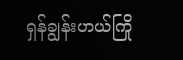ရှန်ချွန်းဟယ်ကြို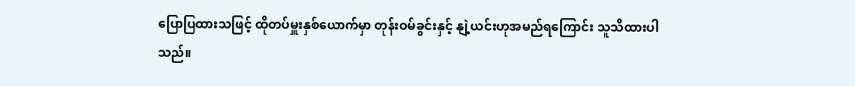ပြောပြထားသဖြင့် ထိုတပ်မှူးနှစ်ယောက်မှာ တုန်းဝမ်ခွင်းနှင့် နျဲ့ယင်းဟုအမည်ရကြောင်း သူသိထားပါသည်။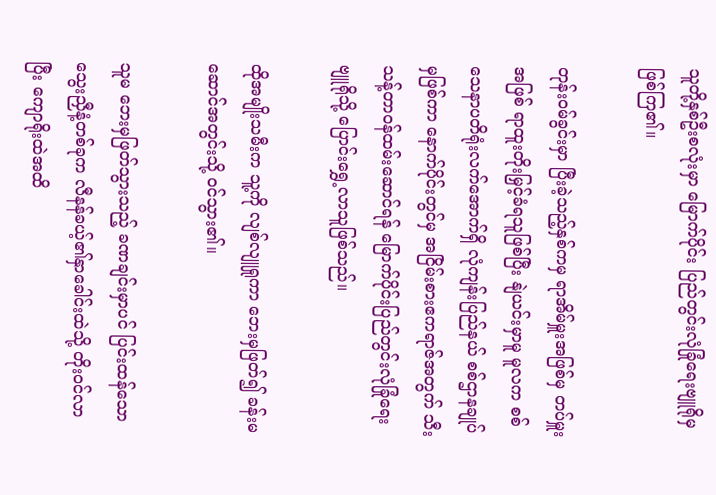သူတို့နှစ်ဦးစလုံးမှာ မြောက်ပိုင်း ပြည်တွင်းလုံခြုံရေးဗျူရိုမှ ဖြစ်ကြ၏။

တုန်းဝမ်ခွင်းမှာ ပြီးခဲ့သည့်နှစ်ကမှ ရာအိမ်မှူးအဖြစ်မှ တပ်မှူးအဖြစ် ရာထူးတိုးမြှင့်ခံရသူဖြစ်ပြီး နျဲယင်းမှာမူ မူလက စစ်သေနာပတိရုံးလက်အောက်ရှိ လုံကျန်းပြည်နယ် စစ်ဌာနချုပ်မှဖြစ်ကာ နောက်ပိုင်းတွင်မှ အငြိမ်းစားဧကရာဇ်အတွက် သီးသန့်တာဝန်ထမ်းဆောင်ရန် မြောက်ပိုင်းပြည်တွင်းလုံခြုံရေးဗျူရိုသို့ ပြောင်းရွှေ့လာသူဖြစ်သည်။

ထိုအမျိုးသမီးက သူ့ကို လျစ်လျူရှုကာ ဘေးမှဖြတ်၍ ခန်းမဆောင်အတွင်းသို့ ဝင်သွား၏။

သူမ ဘေးမှဖြတ်သွားသည့် ခဏချင်းမှာပင် ပြင်းထန်သောသွေးညှီနံ့တစ်ခုက လီနန်ခယ့်၏နှာခေါင်းထဲသို့ တိုးဝင်လာပြီး ကျောရိုးထဲအထိ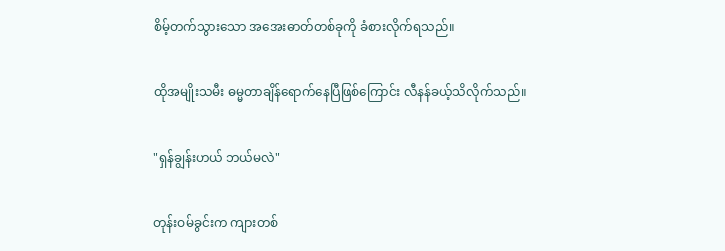စိမ့်တက်သွားသော အအေးဓာတ်တစ်ခုကို ခံစားလိုက်ရသည်။

ထိုအမျိုးသမီး ဓမ္မတာချိန်ရောက်နေပြီဖြစ်ကြောင်း လီနန်ခယ့်သိလိုက်သည်။

"ရှန်ချွန်းဟယ် ဘယ်မလဲ"

တုန်းဝမ်ခွင်းက ကျားတစ်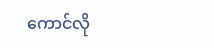ကောင်လို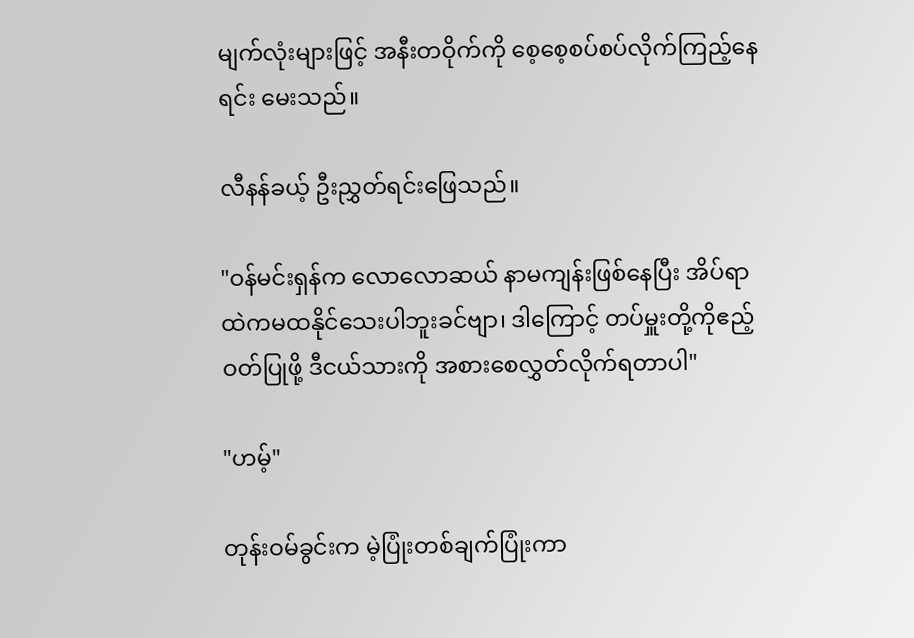မျက်လုံးများဖြင့် အနီးတဝိုက်ကို စေ့စေ့စပ်စပ်လိုက်ကြည့်နေရင်း မေးသည်။

လီနန်ခယ့် ဦးညွှတ်ရင်းဖြေသည်။

"ဝန်မင်းရှန်က လောလောဆယ် နာမကျန်းဖြစ်နေပြီး အိပ်ရာထဲကမထနိုင်သေးပါဘူးခင်ဗျာ၊ ဒါကြောင့် တပ်မှူးတို့ကိုဧည့်ဝတ်ပြုဖို့ ဒီငယ်သားကို အစားစေလွှတ်လိုက်ရတာပါ"

"ဟမ့်"

တုန်းဝမ်ခွင်းက မဲ့ပြုံးတစ်ချက်ပြုံးကာ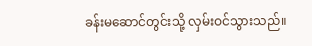ခန်းမဆောင်တွင်းသို့ လှမ်းဝင်သွားသည်။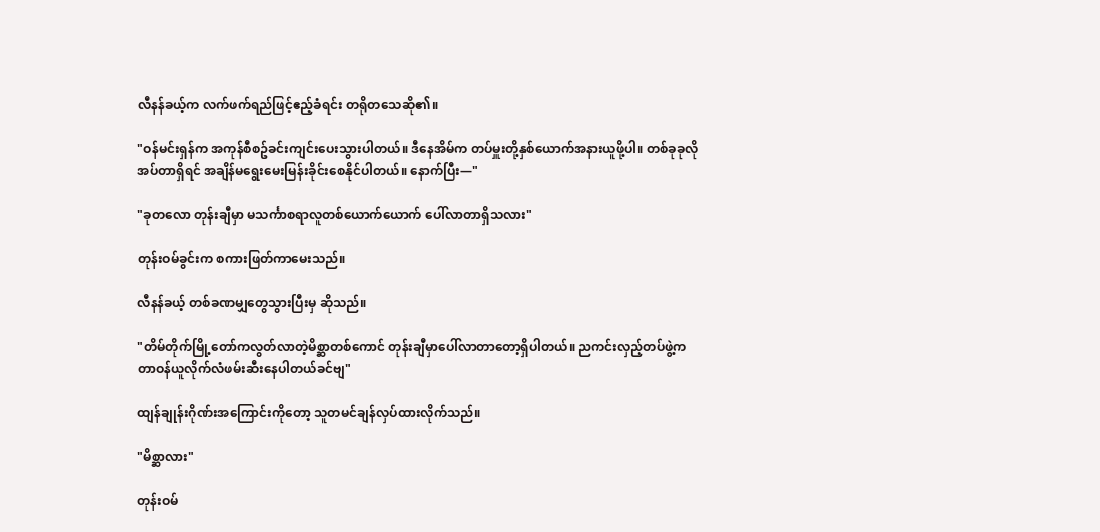လီနန်ခယ့်က လက်ဖက်ရည်ဖြင့်ဧည့်ခံရင်း တရိုတသေဆို၏။

"ဝန်မင်းရှန်က အကုန်စီစဥ်ခင်းကျင်းပေးသွားပါတယ်။ ဒီနေအိမ်က တပ်မှူးတို့နှစ်ယောက်အနားယူဖို့ပါ။ တစ်ခုခုလိုအပ်တာရှိရင် အချိန်မရွေးမေးမြန်းခိုင်းစေနိုင်ပါတယ်။ နောက်ပြီး—"

"ခုတလော တုန်းချီမှာ မသင်္ကာစရာလူတစ်ယောက်ယောက် ပေါ်လာတာရှိသလား"

တုန်းဝမ်ခွင်းက စကားဖြတ်ကာမေးသည်။

လီနန်ခယ့် တစ်ခဏမျှတွေသွားပြီးမှ ဆိုသည်။

"တိမ်တိုက်မြို့တော်ကလွတ်လာတဲ့မိစ္ဆာတစ်ကောင် တုန်းချီမှာပေါ်လာတာတော့ရှိပါတယ်။ ညကင်းလှည့်တပ်ဖွဲ့က တာဝန်ယူလိုက်လံဖမ်းဆီးနေပါတယ်ခင်ဗျ"

ထျန်ချုန်းဂိုဏ်းအကြောင်းကို‌တော့ သူတမင်ချန်လှပ်ထားလိုက်သည်။

"မိစ္ဆာလား"

တုန်းဝမ်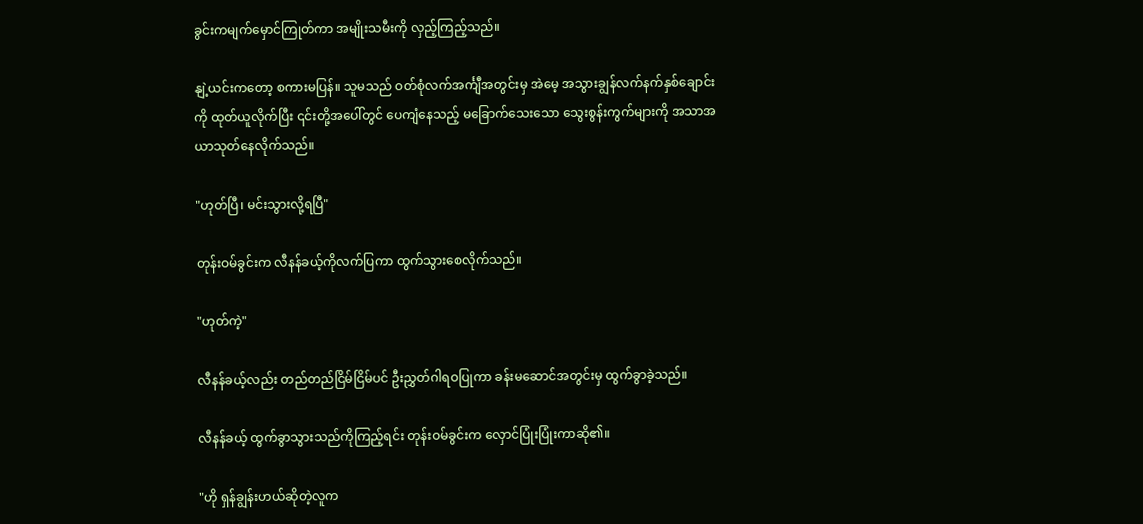ခွင်းကမျက်မှောင်ကြုတ်ကာ အမျိုးသမီးကို လှည့်ကြည့်သည်။

နျဲ့ယင်းကတော့ စကားမပြန်။ သူမသည် ဝတ်စုံလက်အင်္ကျီအတွင်းမှ အဲမေ့ အသွားချွန်လက်နက်နှစ်ချောင်းကို ထုတ်ယူလိုက်ပြီး ၎င်းတို့အပေါ်တွင် ပေကျံနေသည့် မခြောက်သေးသော သွေးစွန်းကွက်များကို အသာအယာသုတ်နေလိုက်သည်။

"ဟုတ်ပြီ၊ မင်းသွားလို့ရပြီ"

တုန်းဝမ်ခွင်းက လီနန်ခယ့်ကိုလက်ပြကာ ထွက်သွားစေလိုက်သည်။

"ဟုတ်ကဲ့"

လီနန်ခယ့်လည်း တည်တည်ငြိမ်ငြိမ်ပင် ဦးညွှတ်ဂါရဝပြုကာ ခန်းမဆောင်အတွင်းမှ ထွက်ခွာခဲ့သည်။

လီနန်ခယ့် ထွက်ခွာသွားသည်ကိုကြည့်ရင်း တုန်းဝမ်ခွင်းက လှောင်ပြုံးပြုံးကာဆို၏။

"ဟို ရှန်ချွန်းဟယ်ဆိုတဲ့လူက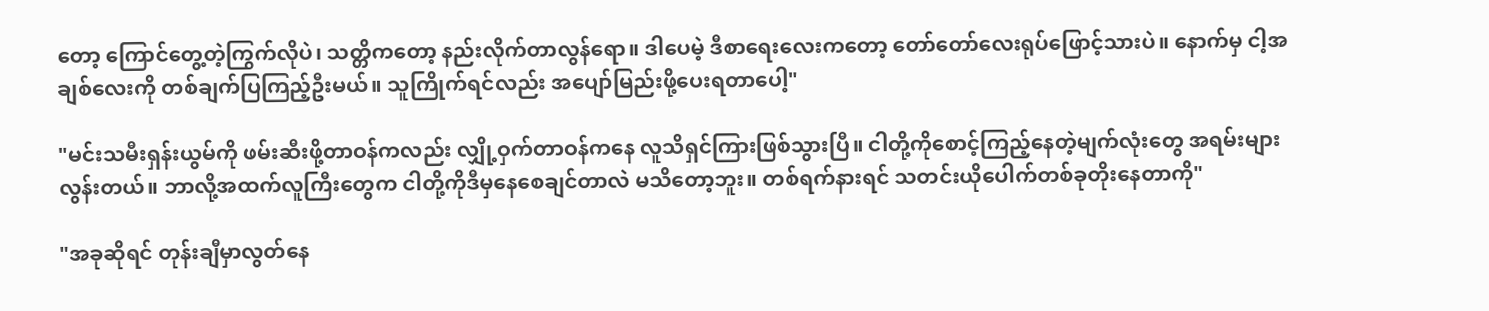တော့ ကြောင်တွေ့တဲ့ကြွက်လိုပဲ၊ သတ္တိကတော့ နည်းလိုက်တာလွန်ရော။ ဒါပေမဲ့ ဒီစာရေးလေးကတော့ တော်တော်လေးရုပ်ဖြောင့်သားပဲ။ နောက်မှ ငါ့အချစ်လေးကို တစ်ချက်ပြကြည့်ဦးမယ်။ သူကြိုက်ရင်လည်း အပျော်မြည်းဖို့ပေးရတာပေါ့"

"မင်းသမီးရှန်းယွမ်ကို ဖမ်းဆီးဖို့တာဝန်ကလည်း လျှို့ဝှက်တာဝန်ကနေ လူသိရှင်ကြားဖြစ်သွားပြီ။ ငါတို့ကိုစောင့်ကြည့်နေတဲ့မျက်လုံး‌တွေ အရမ်းများလွန်းတယ်။ ဘာလို့အထက်လူကြီးတွေက ငါတို့ကိုဒီမှနေစေချင်တာလဲ မသိတော့ဘူး။ တစ်ရက်နားရင် သတင်းယိုပေါက်တစ်ခုတိုးနေတာကို"

"အခုဆိုရင် တုန်းချီမှာလွတ်နေ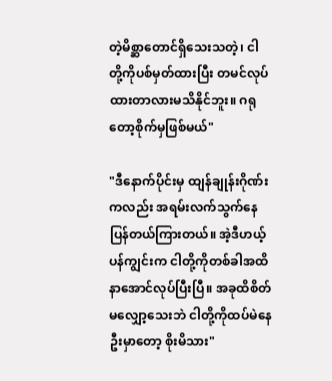တဲ့မိစ္ဆာတောင်ရှိသေးသတဲ့၊ ငါတို့ကိုပစ်မှတ်ထားပြီး တမင်လုပ်ထားတာလားမသိနိုင်ဘူး။ ဂရုတော့စိုက်မှဖြစ်မယ်"

"ဒီနောက်ပိုင်းမှ ထျန်ချုန်းဂိုဏ်းကလည်း အရမ်းလက်သွက်နေပြန်တယ်ကြားတယ်။ အဲ့ဒီဟယ့်ပန်ကျွင်းက ငါတို့ကိုတစ်ခါအထိနာအောင်လုပ်ပြီးပြီ။ အခုထိစိတ်မလျှော့သေးဘဲ ငါတို့ကိုထပ်မဲနေဦးမှာတော့ စိုးမိသား"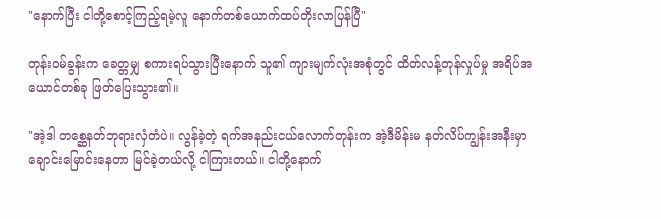"နောက်ပြီး ငါတို့စောင့်ကြည့်ရမဲ့လူ နောက်တစ်ယောက်ထပ်တိုးလာပြန်ပြီ"

တုန်းဝမ်ခွန်းက ခေတ္တမျှ စကားရပ်သွားပြီးနောက် သူ၏ ကျားမျက်လုံးအစုံတွင် ထိတ်လန့်တုန်လှုပ်မှု အရိပ်အယောင်တစ်ခု ဖြတ်ပြေးသွား၏။

"အဲ့ဒါ တစ္ဆေနတ်ဘုရားလှံတံပဲ။ လွန်ခဲ့တဲ့ ရက်အနည်းငယ်လောက်တုန်းက အဲ့ဒီမိန်းမ နတ်လိပ်ကျွန်းအနီးမှာ ချောင်းမြောင်းနေတာ မြင်ခဲ့တယ်လို့ ငါကြားတယ်။ ငါတို့နောက်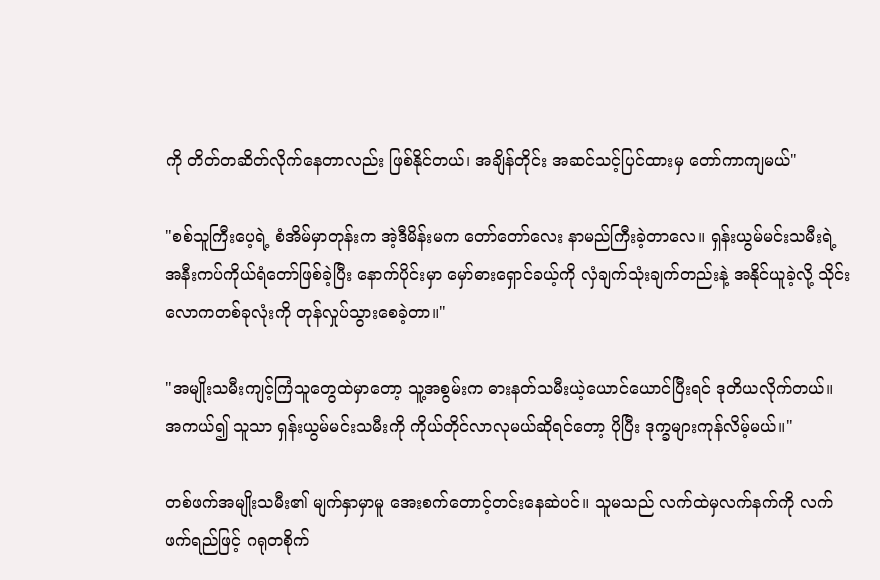ကို တိတ်တဆိတ်လိုက်နေတာလည်း ဖြစ်နိုင်တယ်၊ အချိန်တိုင်း အဆင်သင့်ပြင်ထားမှ တော်ကာကျမယ်"

"စစ်သူကြီးပေ့ရဲ့ စံအိမ်မှာတုန်းက အဲ့ဒီမိန်းမက တော်တော်လေး နာမည်ကြီးခဲ့တာလေ။ ရှန်းယွမ်မင်းသမီးရဲ့ အနီးကပ်ကိုယ်ရံတော်ဖြစ်ခဲ့ပြီး နောက်ပိုင်းမှာ မှော်ဓားရှောင်ခယ့်ကို လှံချက်သုံးချက်တည်းနဲ့ အနိုင်ယူခဲ့လို့ သိုင်းလောကတစ်ခုလုံးကို တုန်လှုပ်သွားစေခဲ့တာ။"

"အမျိုးသမီးကျင့်ကြံသူတွေထဲမှာတော့ သူ့အစွမ်းက ဓားနတ်သမီးယဲ့ယောင်ယောင်ပြီးရင် ဒုတိယလိုက်တယ်။ အကယ်၍ သူသာ ရှန်းယွမ်မင်းသမီးကို ကိုယ်တိုင်လာလုမယ်ဆိုရင်တော့ ပိုပြီး ဒုက္ခများကုန်လိမ့်မယ်။"

တစ်ဖက်အမျိုးသမီး၏ မျက်နှာမှာမူ အေးစက်တောင့်တင်းနေဆဲပင်။ သူမသည် လက်ထဲမှလက်နက်ကို လက်ဖက်ရည်ဖြင့် ဂရုတစိုက်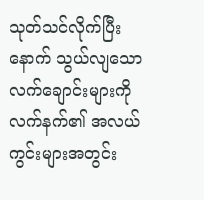သုတ်သင်လိုက်ပြီးနောက် သွယ်လျသောလက်ချောင်းများကို လက်နက်၏ အလယ်ကွင်းများအတွင်း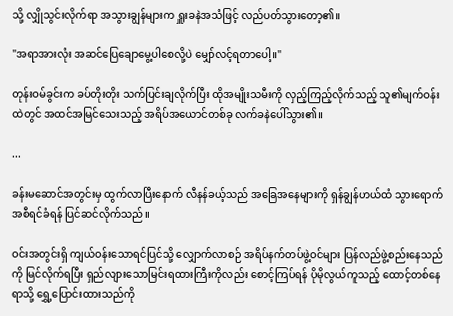သို့ လျှိုသွင်းလိုက်ရာ အသွားချွန်များက ရှူးခနဲအသံဖြင့် လည်ပတ်သွားတော့၏။

"အရာအားလုံး အဆင်ပြေချောမွေ့ပါစေလို့ပဲ မျှော်လင့်ရတာပေါ့။"

တုန်းဝမ်ခွင်းက ခပ်တိုးတိုး သက်ပြင်းချလိုက်ပြီး ထိုအမျိုးသမီးကို လှည့်ကြည့်လိုက်သည့် သူ၏မျက်ဝန်းထဲတွင် အထင်အမြင်သေးသည့် အရိပ်အယောင်တစ်ခု လက်ခနဲပေါ်သွား၏။

...

ခန်းမဆောင်အတွင်းမှ ထွက်လာပြီးနောက် လီနန်ခယ့်သည် အခြေအနေများကို ရှန်ချွန်ဟယ်ထံ သွားရောက်အစီရင်ခံရန် ပြင်ဆင်လိုက်သည်။

ဝင်းအတွင်းရှိ ကျယ်ဝန်းသောရင်ပြင်သို့ လျှောက်လာစဉ် အရိပ်နက်တပ်ဖွဲ့ဝင်များ ပြန်လည်ဖွဲ့စည်းနေသည်ကို မြင်လိုက်ရပြီး ရှည်လျားသောမြင်းရထားကြီးကိုလည်း စောင့်ကြပ်ရန် ပိုမိုလွယ်ကူသည့် ထောင့်တစ်နေရာသို့ ရွှေ့ပြောင်းထားသည်ကို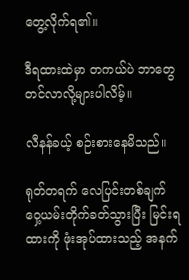တွေ့လိုက်ရ၏။

ဒီရထားထဲမှာ တကယ်ပဲ ဘာတွေတင်လာလို့များပါလိမ့်။

လီနန်ခယ့် စဉ်းစားနေမိသည်။

ရုတ်တရက် လေပြင်းတစ်ချက် ဝှေ့ယမ်းတိုက်ခတ်သွားပြီး မြင်းရထားကို ဖုံးအုပ်ထားသည့် အနက်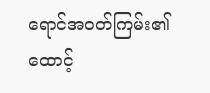ရောင်အဝတ်ကြမ်း၏ ထောင့်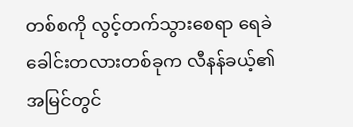တစ်စကို လွင့်တက်သွားစေရာ ရေခဲခေါင်းတလားတစ်ခုက လီနန်ခယ့်၏အမြင်တွင်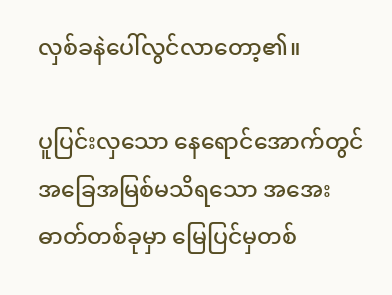လှစ်ခနဲပေါ်လွင်လာတော့၏။

ပူပြင်းလှသော နေရောင်အောက်တွင် အခြေအမြစ်မသိရသော အအေးဓာတ်တစ်ခုမှာ မြေပြင်မှတစ်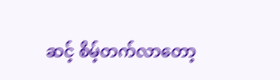ဆင့် စိမ့်တက်လာတော့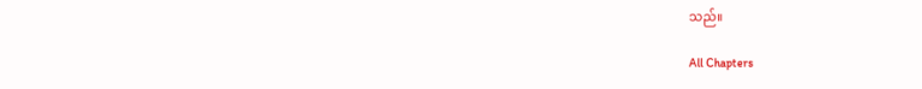သည်။

All Chapters